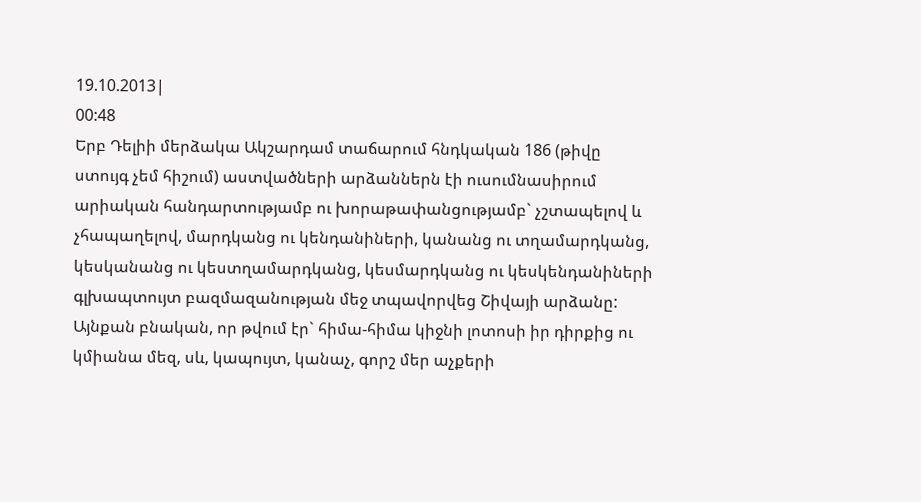19.10.2013|
00:48
Երբ Դելիի մերձակա Ակշարդամ տաճարում հնդկական 186 (թիվը ստույգ չեմ հիշում) աստվածների արձաններն էի ուսումնասիրում արիական հանդարտությամբ ու խորաթափանցությամբ` չշտապելով և չհապաղելով, մարդկանց ու կենդանիների, կանանց ու տղամարդկանց, կեսկանանց ու կեստղամարդկանց, կեսմարդկանց ու կեսկենդանիների գլխապտույտ բազմազանության մեջ տպավորվեց Շիվայի արձանը: Այնքան բնական, որ թվում էր` հիմա-հիմա կիջնի լոտոսի իր դիրքից ու կմիանա մեզ, սև, կապույտ, կանաչ, գորշ մեր աչքերի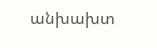անխախտ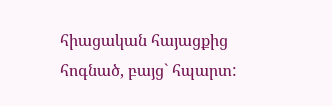հիացական հայացքից հոգնած, բայց` հպարտ: